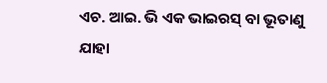ଏଚ. ଆଇ. ଭି ଏକ ଭାଇରସ୍ ବା ଭୂତାଣୁ ଯାହା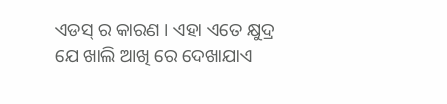ଏଡସ୍ ର କାରଣ । ଏହା ଏତେ କ୍ଷୁଦ୍ର ଯେ ଖାଲି ଆଖି ରେ ଦେଖାଯାଏ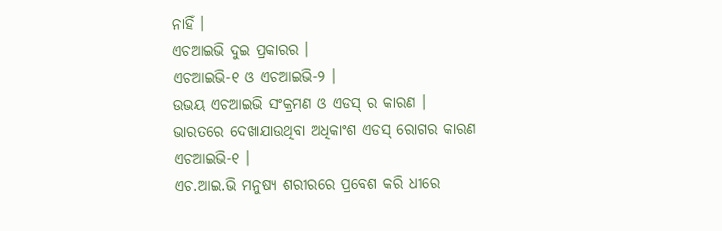ନାହିଁ ।
ଏଚଆଇଭି ଦୁଇ ପ୍ରକାରର ।
ଏଚଆଇଭି-୧ ଓ ଏଚଆଇଭି-୨ ।
ଉଭୟ ଏଚଆଇଭି ସଂକ୍ରମଣ ଓ ଏଡସ୍ ର କାରଣ । ଭାରତରେ ଦେଖାଯାଉଥିବା ଅଧିକାଂଶ ଏଡସ୍ ରୋଗର କାରଣ ଏଚଆଇଭି-୧ ।
ଏଚ.ଆଇ.ଭି ମନୁଷ୍ୟ ଶରୀରରେ ପ୍ରବେଶ କରି ଧୀରେ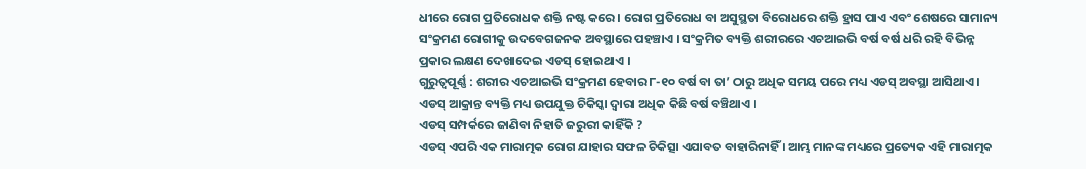ଧୀରେ ରୋଗ ପ୍ରତିରୋଧକ ଶକ୍ତି ନଷ୍ଟ କରେ । ରୋଗ ପ୍ରତିରୋଧ ବା ଅସୁସ୍ଥତା ବିରୋଧରେ ଶକ୍ତି ହ୍ରାସ ପାଏ ଏବଂ ଶେଷରେ ସାମାନ୍ୟ ସଂକ୍ରମଣ ରୋଗୀକୁ ଉଦବେଗଜନକ ଅବସ୍ଥାରେ ପହଞ୍ଚାଏ । ସଂକ୍ରମିତ ବ୍ୟକ୍ତି ଶରୀରରେ ଏଚଆଇଭି ବର୍ଷ ବର୍ଷ ଧରି ରହି ବିଭିନ୍ନ ପ୍ରକାର ଲକ୍ଷଣ ଦେଖାଦେଇ ଏଡସ୍ ହୋଇଥାଏ ।
ଗୁରୁତ୍ଵପୂର୍ଣ୍ଣ : ଶରୀର ଏଚଆଇଭି ସଂକ୍ରମଣ ହେବାର ୮-୧୦ ବର୍ଷ ବା ତା’ ଠାରୁ ଅଧିକ ସମୟ ପରେ ମଧ୍ୟ ଏଡସ୍ ଅବସ୍ଥା ଆସିଥାଏ । ଏଡସ୍ ଆକ୍ରାନ୍ତ ବ୍ୟକ୍ତି ମଧ୍ୟ ଉପଯୁକ୍ତ ଚିକିସ୍କା ଦ୍ଵାରା ଅଧିକ କିଛି ବର୍ଷ ବଞ୍ଚିଥାଏ ।
ଏଡସ୍ ସମ୍ପର୍କରେ ଜାଣିବା ନିହାତି ଜରୁରୀ କାହିଁକି ?
ଏଡସ୍ ଏପରି ଏକ ମାରାତ୍ମକ ରୋଗ ଯାହାର ସଫଳ ଚିକିତ୍ସା ଏଯାବତ ବାହାରିନାହିଁ । ଆମ୍ଭ ମାନଙ୍କ ମଧ୍ୟରେ ପ୍ରତ୍ୟେକ ଏହି ମାରାତ୍ମକ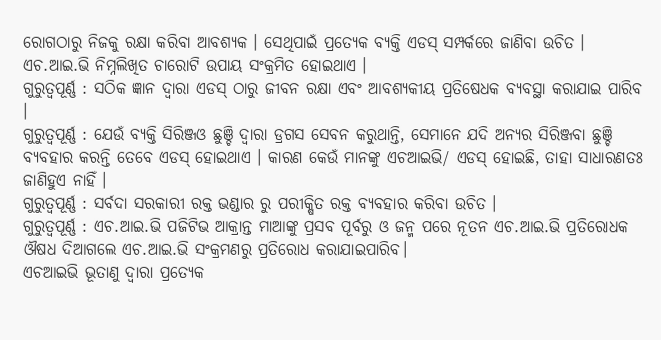ରୋଗଠାରୁ ନିଜକୁ ରକ୍ଷା କରିବା ଆବଶ୍ୟକ । ସେଥିପାଇଁ ପ୍ରତ୍ୟେକ ବ୍ୟକ୍ତି ଏଡସ୍ ସମ୍ପର୍କରେ ଜାଣିବା ଉଚିତ ।
ଏଚ.ଆଇ.ଭି ନିମ୍ନଲିଖିତ ଚାରୋଟି ଉପାୟ ସଂକ୍ରମିତ ହୋଇଥାଏ ।
ଗୁରୁତ୍ଵପୂର୍ଣ୍ଣ : ସଠିକ ଜ୍ଞାନ ଦ୍ଵାରା ଏଡସ୍ ଠାରୁ ଜୀବନ ରକ୍ଷା ଏବଂ ଆବଶ୍ୟକୀୟ ପ୍ରତିଷେଧକ ବ୍ୟବସ୍ଥା କରାଯାଇ ପାରିବ ।
ଗୁରୁତ୍ଵପୂର୍ଣ୍ଣ : ଯେଉଁ ବ୍ୟକ୍ତି ସିରିଞ୍ଜଓ ଛୁଞ୍ଚି ଦ୍ଵାରା ଡ୍ରଗସ ସେବନ କରୁଥାନ୍ତି, ସେମାନେ ଯଦି ଅନ୍ୟର ସିରିଞ୍ଜବା ଛୁଞ୍ଚି ବ୍ୟବହାର କରନ୍ତି ତେବେ ଏଡସ୍ ହୋଇଥାଏ । କାରଣ କେଉଁ ମାନଙ୍କୁ ଏଚଆଇଭି/ ଏଡସ୍ ହୋଇଛି, ତାହା ସାଧାରଣତଃ ଜାଣିହୁଏ ନାହିଁ ।
ଗୁରୁତ୍ଵପୂର୍ଣ୍ଣ : ସର୍ବଦା ସରକାରୀ ରକ୍ତ ଭଣ୍ଡାର ରୁ ପରୀକ୍ଷିତ ରକ୍ତ ବ୍ୟବହାର କରିବା ଉଚିତ ।
ଗୁରୁତ୍ଵପୂର୍ଣ୍ଣ : ଏଚ.ଆଇ.ଭି ପଜିଟିଭ ଆକ୍ରାନ୍ତ ମାଆଙ୍କୁ ପ୍ରସବ ପୂର୍ବରୁ ଓ ଜନ୍ମ ପରେ ନୂତନ ଏଚ.ଆଇ.ଭି ପ୍ରତିରୋଧକ ଔଷଧ ଦିଆଗଲେ ଏଚ.ଆଇ.ଭି ସଂକ୍ରମଣରୁ ପ୍ରତିରୋଧ କରାଯାଇପାରିବ।
ଏଚଆଇଭି ଭୂତାଣୁ ଦ୍ଵାରା ପ୍ରତ୍ୟେକ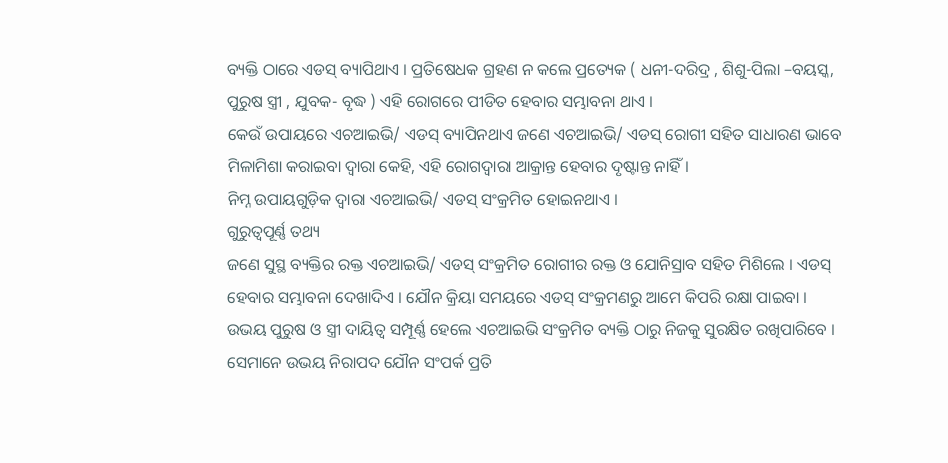ବ୍ୟକ୍ତି ଠାରେ ଏଡସ୍ ବ୍ୟାପିଥାଏ । ପ୍ରତିଷେଧକ ଗ୍ରହଣ ନ କଲେ ପ୍ରତ୍ୟେକ ( ଧନୀ-ଦରିଦ୍ର , ଶିଶୁ-ପିଲା –ବୟସ୍କ, ପୁରୁଷ ସ୍ତ୍ରୀ , ଯୁବକ- ବୃଦ୍ଧ ) ଏହି ରୋଗରେ ପୀଡିତ ହେବାର ସମ୍ଭାବନା ଥାଏ ।
କେଉଁ ଉପାୟରେ ଏଚଆଇଭି/ ଏଡସ୍ ବ୍ୟାପିନଥାଏ ଜଣେ ଏଚଆଇଭି/ ଏଡସ୍ ରୋଗୀ ସହିତ ସାଧାରଣ ଭାବେ ମିଳାମିଶା କରାଇବା ଦ୍ଵାରା କେହି, ଏହି ରୋଗଦ୍ଵାରା ଆକ୍ରାନ୍ତ ହେବାର ଦୃଷ୍ଟାନ୍ତ ନାହିଁ।
ନିମ୍ନ ଉପାୟଗୁଡ଼ିକ ଦ୍ଵାରା ଏଚଆଇଭି/ ଏଡସ୍ ସଂକ୍ରମିତ ହୋଇନଥାଏ ।
ଗୁରୁତ୍ଵପୂର୍ଣ୍ଣ ତଥ୍ୟ
ଜଣେ ସୁସ୍ଥ ବ୍ୟକ୍ତିର ରକ୍ତ ଏଚଆଇଭି/ ଏଡସ୍ ସଂକ୍ରମିତ ରୋଗୀର ରକ୍ତ ଓ ଯୋନିସ୍ରାବ ସହିତ ମିଶିଲେ । ଏଡସ୍ ହେବାର ସମ୍ଭାବନା ଦେଖାଦିଏ । ଯୌନ କ୍ରିୟା ସମୟରେ ଏଡସ୍ ସଂକ୍ରମଣରୁ ଆମେ କିପରି ରକ୍ଷା ପାଇବା ।
ଉଭୟ ପୁରୁଷ ଓ ସ୍ତ୍ରୀ ଦାୟିତ୍ଵ ସମ୍ପୂର୍ଣ୍ଣ ହେଲେ ଏଚଆଇଭି ସଂକ୍ରମିତ ବ୍ୟକ୍ତି ଠାରୁ ନିଜକୁ ସୁରକ୍ଷିତ ରଖିପାରିବେ । ସେମାନେ ଉଭୟ ନିରାପଦ ଯୌନ ସଂପର୍କ ପ୍ରତି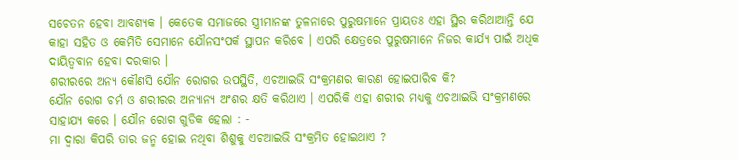ସଚେତନ ହେବା ଆବଶ୍ୟକ । କେତେକ ସମାଜରେ ସ୍ତ୍ରୀମାନଙ୍କ ତୁଳନାରେ ପୁରୁଷମାନେ ପ୍ରାୟତଃ ଏହା ସ୍ଥିର କରିଥାଆନ୍ତି ଯେ କାହା ସହିତ ଓ କେମିତି ସେମାନେ ଯୌନସଂପର୍କ ସ୍ଥାପନ କରିବେ । ଏପରି କ୍ଷେତ୍ରରେ ପୁରୁଷମାନେ ନିଜର କାର୍ଯ୍ୟ ପାଇଁ ଅଧିକ ଦାୟିତ୍ଵବାନ ହେବା ଦରକାର ।
ଶରୀରରେ ଅନ୍ୟ କୌଣସି ଯୌନ ରୋଗର ଉପସ୍ଥିତି, ଏଚଆଇଭି ସଂକ୍ରମଣର କାରଣ ହୋଇପାରିବ କି?
ଯୌନ ରୋଗ ଚର୍ମ ଓ ଶରୀରର ଅନ୍ୟାନ୍ୟ ଅଂଶର କ୍ଷତି କରିଥାଏ । ଏପରିକି ଏହା ଶରୀର ମଧ୍ୟକୁ ଏଚଆଇଭି ସଂକ୍ରମଣରେ ସାହାଯ୍ୟ କରେ । ଯୌନ ରୋଗ ଗୁଡିକ ହେଲା : -
ମା ଦ୍ଵାରା କିପରି ତାର ଜନ୍ମ ହୋଇ ନଥିବା ଶିଶୁକୁ ଏଚଆଇଭି ସଂକ୍ରମିତ ହୋଇଥାଏ ?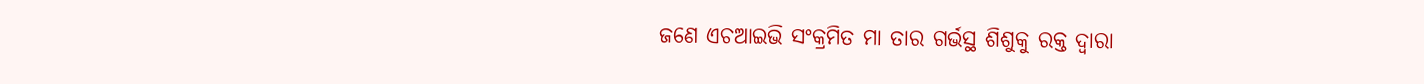ଜଣେ ଏଚଆଇଭି ସଂକ୍ରମିତ ମା ତାର ଗର୍ଭସ୍ଥ ଶିଶୁକୁ ରକ୍ତ ଦ୍ଵାରା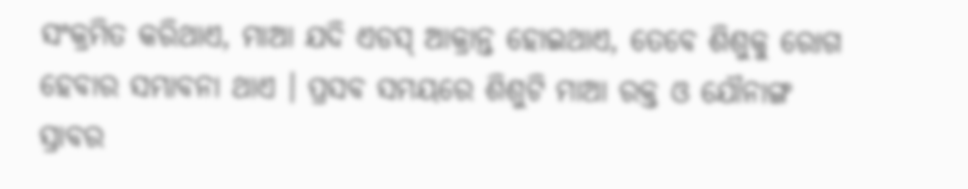ସଂକ୍ରମିତ କରିଥାଏ, ମାଆ ଯଦି ଏଡସ୍ ଆକ୍ରାନ୍ତ ହୋଇଥାଏ, ତେବେ ଶିଶୁକୁ ରୋଗ ହେବାର ସମ୍ଭାବନା ଥାଏ । ପ୍ରସବ ସମୟରେ ଶିଶୁଟି ମାଆ ରକ୍ତ ଓ ଯୌନାଙ୍ଗ ସ୍ରାବର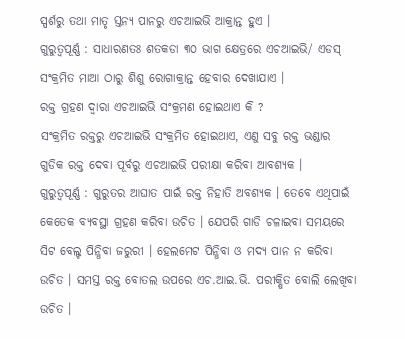ସ୍ପର୍ଶରୁ ତଥା ମାତୃ ସ୍ତନ୍ୟ ପାନରୁ ଏଚଆଇଭି ଆକ୍ରାନ୍ତ ହୁଏ ।
ଗୁରୁତ୍ଵପୂର୍ଣ୍ଣ : ସାଧାରଣତଃ ଶତକଡା ୩୦ ଭାଗ କ୍ଷେତ୍ରରେ ଏଚଆଇଭି/ ଏଡସ୍ ସଂକ୍ରମିତ ମାଆ ଠାରୁ ଶିଶୁ ରୋଗାକ୍ରାନ୍ତ ହେବାର ଦେଖାଯାଏ ।
ରକ୍ତ ଗ୍ରହଣ ଦ୍ଵାରା ଏଚଆଇଭି ସଂକ୍ରମଣ ହୋଇଥାଏ କି ?
ସଂକ୍ରମିତ ରକ୍ତରୁ ଏଚଆଇଭି ସଂକ୍ରମିତ ହୋଇଥାଏ, ଏଣୁ ସବୁ ରକ୍ତ ଭଣ୍ଡାର ଗୁଡିକ ରକ୍ତ ଦେବା ପୂର୍ବରୁ ଏଚଆଇଭି ପରୀକ୍ଷା କରିବା ଆବଶ୍ୟକ ।
ଗୁରୁତ୍ଵପୂର୍ଣ୍ଣ : ଗୁରୁତର ଆଘାତ ପାଇଁ ରକ୍ତ ନିହାତି ଅବଶ୍ୟକ । ତେବେ ଏଥିପାଇଁ କେତେକ ବ୍ୟବସ୍ଥା ଗ୍ରହଣ କରିବା ଉଚିତ । ଯେପରି ଗାଡି ଚଳାଇବା ସମୟରେ ସିଟ ବେଲ୍ଟ ପିନ୍ଧିବା ଜରୁରୀ । ହେଲମେଟ ପିନ୍ଧିବା ଓ ମଦ୍ୟ ପାନ ନ କରିବା ଉଚିତ । ସମସ୍ତ ରକ୍ତ ବୋତଲ ଉପରେ ଏଚ.ଆଇ.ଭି. ପରୀକ୍ଷିତ ବୋଲି ଲେଖିବା ଉଚିତ ।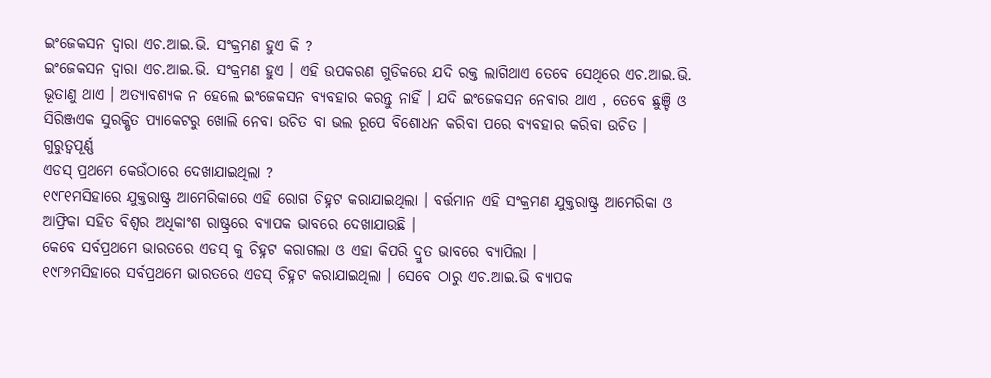ଇଂଜେକସନ ଦ୍ଵାରା ଏଚ.ଆଇ.ଭି. ସଂକ୍ରମଣ ହୁଏ କି ?
ଇଂଜେକସନ ଦ୍ଵାରା ଏଚ.ଆଇ.ଭି. ସଂକ୍ରମଣ ହୁଏ । ଏହି ଉପକରଣ ଗୁଡିକରେ ଯଦି ରକ୍ତ ଲାଗିଥାଏ ତେବେ ସେଥିରେ ଏଚ.ଆଇ.ଭି. ଭୂତାଣୁ ଥାଏ । ଅତ୍ୟାବଶ୍ୟକ ନ ହେଲେ ଇଂଜେକସନ ବ୍ୟବହାର କରନ୍ତୁ ନାହିଁ । ଯଦି ଇଂଜେକସନ ନେବାର ଥାଏ , ତେବେ ଛୁଞ୍ଚି ଓ ସିରିଞ୍ଜଏକ ସୁରକ୍ଷିତ ପ୍ୟାକେଟରୁ ଖୋଲି ନେବା ଉଚିତ ବା ଭଲ ରୂପେ ବିଶୋଧନ କରିବା ପରେ ବ୍ୟବହାର କରିବା ଉଚିତ ।
ଗୁରୁତ୍ଵପୂର୍ଣ୍ଣ
ଏଡସ୍ ପ୍ରଥମେ କେଉଁଠାରେ ଦେଖାଯାଇଥିଲା ?
୧୯୮୧ମସିହାରେ ଯୁକ୍ତରାଷ୍ଟ୍ର ଆମେରିକାରେ ଏହି ରୋଗ ଚିହ୍ନଟ କରାଯାଇଥିଲା । ବର୍ତ୍ତମାନ ଏହି ସଂକ୍ରମଣ ଯୁକ୍ତରାଷ୍ଟ୍ର ଆମେରିକା ଓ ଆଫ୍ରିକା ସହିତ ବିଶ୍ଵର ଅଧିକାଂଶ ରାଷ୍ଟ୍ରରେ ବ୍ୟାପକ ଭାବରେ ଦେଖାଯାଉଛି ।
କେବେ ସର୍ବପ୍ରଥମେ ଭାରତରେ ଏଡସ୍ କୁ ଚିହ୍ନଟ କରାଗଲା ଓ ଏହା କିପରି ଦ୍ରୁତ ଭାବରେ ବ୍ୟାପିଲା ।
୧୯୮୬ମସିହାରେ ସର୍ବପ୍ରଥମେ ଭାରତରେ ଏଡସ୍ ଚିହ୍ନଟ କରାଯାଇଥିଲା । ସେବେ ଠାରୁ ଏଚ.ଆଇ.ଭି ବ୍ୟାପକ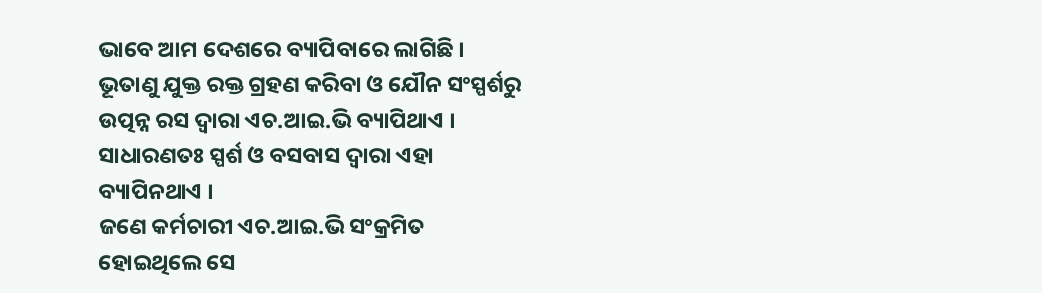ଭାବେ ଆମ ଦେଶରେ ବ୍ୟାପିବାରେ ଲାଗିଛି । ଭୂତାଣୁ ଯୁକ୍ତ ରକ୍ତ ଗ୍ରହଣ କରିବା ଓ ଯୌନ ସଂସ୍ପର୍ଶରୁ ଉତ୍ପନ୍ନ ରସ ଦ୍ଵାରା ଏଚ.ଆଇ.ଭି ବ୍ୟାପିଥାଏ । ସାଧାରଣତଃ ସ୍ପର୍ଶ ଓ ବସବାସ ଦ୍ଵାରା ଏହା ବ୍ୟାପିନଥାଏ ।
ଜଣେ କର୍ମଚାରୀ ଏଚ.ଆଇ.ଭି ସଂକ୍ରମିତ ହୋଇଥିଲେ ସେ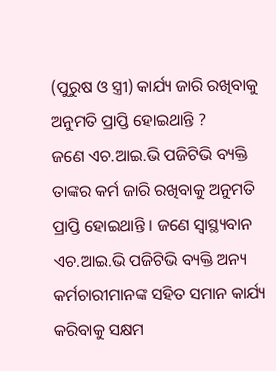(ପୁରୁଷ ଓ ସ୍ତ୍ରୀ) କାର୍ଯ୍ୟ ଜାରି ରଖିବାକୁ ଅନୁମତି ପ୍ରାପ୍ତି ହୋଇଥାନ୍ତି ?
ଜଣେ ଏଚ.ଆଇ.ଭି ପଜିଟିଭି ବ୍ୟକ୍ତି ତାଙ୍କର କର୍ମ ଜାରି ରଖିବାକୁ ଅନୁମତି ପ୍ରାପ୍ତି ହୋଇଥାନ୍ତି । ଜଣେ ସ୍ଵାସ୍ଥ୍ୟବାନ ଏଚ.ଆଇ.ଭି ପଜିଟିଭି ବ୍ୟକ୍ତି ଅନ୍ୟ କର୍ମଚାରୀମାନଙ୍କ ସହିତ ସମାନ କାର୍ଯ୍ୟ କରିବାକୁ ସକ୍ଷମ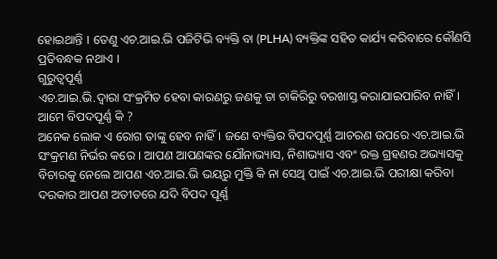ହୋଇଥାନ୍ତି । ତେଣୁ ଏଚ.ଆଇ.ଭି ପଜିଟିଭି ବ୍ୟକ୍ତି ବା (PLHA) ବ୍ୟକ୍ତିଙ୍କ ସହିତ କାର୍ଯ୍ୟ କରିବାରେ କୌଣସି ପ୍ରତିବନ୍ଧକ ନଥାଏ ।
ଗୁରୁତ୍ଵପୂର୍ଣ୍ଣ
ଏଚ.ଆଇ.ଭି.ଦ୍ଵାରା ସଂକ୍ରମିତ ହେବା କାରଣରୁ ଜଣକୁ ତା ଚାକିରିରୁ ବରଖାସ୍ତ କରାଯାଇପାରିବ ନାହିଁ।
ଆମେ ବିପଦପୂର୍ଣ୍ଣ କି ?
ଅନେକ ଲୋକ ଏ ରୋଗ ତାଙ୍କୁ ହେବ ନାହିଁ । ଜଣେ ବ୍ୟକ୍ତିର ବିପଦପୂର୍ଣ୍ଣ ଆଚରଣ ଉପରେ ଏଚ.ଆଇ.ଭି ସଂକ୍ରମଣ ନିର୍ଭର କରେ । ଆପଣ ଆପଣଙ୍କର ଯୌନାଭ୍ୟାସ, ନିଶାଭ୍ୟାସ ଏବଂ ରକ୍ତ ଗ୍ରହଣର ଅଭ୍ୟାସକୁ ବିଚାରକୁ ନେଲେ ଆପଣ ଏଚ.ଆଇ.ଭି ଭୟରୁ ମୁକ୍ତି କି ନା ସେଥି ପାଇଁ ଏଚ.ଆଇ.ଭି ପରୀକ୍ଷା କରିବା ଦରକାର ଆପଣ ଅତୀତରେ ଯଦି ବିପଦ ପୂର୍ଣ୍ଣ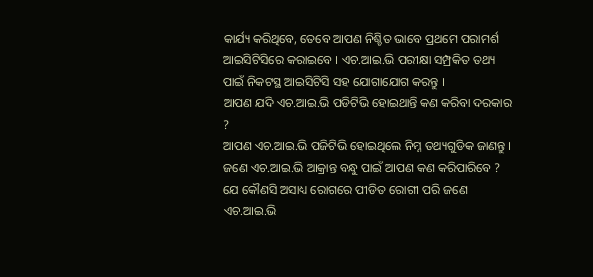କାର୍ଯ୍ୟ କରିଥିବେ, ତେବେ ଆପଣ ନିଶ୍ଚିତ ଭାବେ ପ୍ରଥମେ ପରାମର୍ଶ ଆଇସିଟିସିରେ କରାଇବେ । ଏଚ.ଆଇ.ଭି ପରୀକ୍ଷା ସମ୍ପ୍ରକିତ ତଥ୍ୟ ପାଇଁ ନିକଟସ୍ଥ ଆଇସିଟିସି ସହ ଯୋଗାଯୋଗ କରନ୍ତୁ ।
ଆପଣ ଯଦି ଏଚ.ଆଇ.ଭି ପଡିଟିଭି ହୋଇଥାନ୍ତି କଣ କରିବା ଦରକାର ?
ଆପଣ ଏଚ.ଆଇ.ଭି ପଜିଟିଭି ହୋଇଥିଲେ ନିମ୍ନ ତଥ୍ୟଗୁଡିକ ଜାଣନ୍ତୁ ।
ଜଣେ ଏଚ.ଆଇ.ଭି ଆକ୍ରାନ୍ତ ବନ୍ଧୁ ପାଇଁ ଆପଣ କଣ କରିପାରିବେ ?
ଯେ କୌଣସି ଅସାଧ୍ୟ ରୋଗରେ ପୀଡିତ ରୋଗୀ ପରି ଜଣେ ଏଚ.ଆଇ.ଭି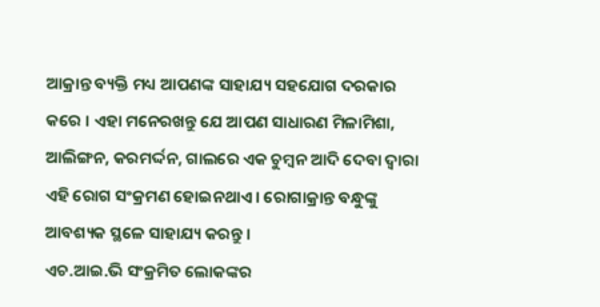ଆକ୍ରାନ୍ତ ବ୍ୟକ୍ତି ମଧ୍ୟ ଆପଣଙ୍କ ସାହାଯ୍ୟ ସହଯୋଗ ଦରକାର କରେ । ଏହା ମନେରଖନ୍ତୁ ଯେ ଆପଣ ସାଧାରଣ ମିଳାମିଶା, ଆଲିଙ୍ଗନ, କରମର୍ଦ୍ଦନ, ଗାଲରେ ଏକ ଚୁମ୍ବନ ଆଦି ଦେବା ଦ୍ଵାରା ଏହି ରୋଗ ସଂକ୍ରମଣ ହୋଇନଥାଏ । ରୋଗାକ୍ରାନ୍ତ ବନ୍ଧୁଙ୍କୁ ଆବଶ୍ୟକ ସ୍ଥଳେ ସାହାଯ୍ୟ କରନ୍ତୁ ।
ଏଚ.ଆଇ.ଭି ସଂକ୍ରମିତ ଲୋକଙ୍କର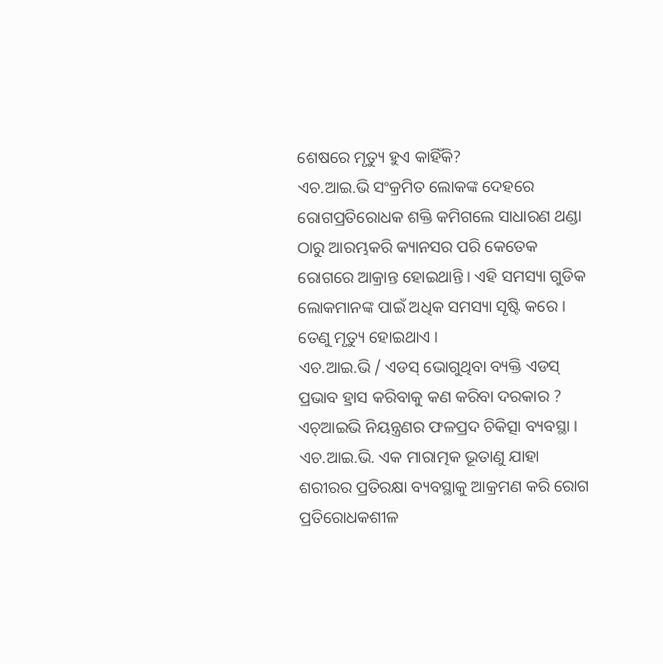ଶେଷରେ ମୃତ୍ୟୁ ହୁଏ କାହିଁକି?
ଏଚ.ଆଇ.ଭି ସଂକ୍ରମିତ ଲୋକଙ୍କ ଦେହରେ ରୋଗପ୍ରତିରୋଧକ ଶକ୍ତି କମିଗଲେ ସାଧାରଣ ଥଣ୍ଡା ଠାରୁ ଆରମ୍ଭକରି କ୍ୟାନସର ପରି କେତେକ ରୋଗରେ ଆକ୍ରାନ୍ତ ହୋଇଥାନ୍ତି । ଏହି ସମସ୍ୟା ଗୁଡିକ ଲୋକମାନଙ୍କ ପାଇଁ ଅଧିକ ସମସ୍ୟା ସୃଷ୍ଟି କରେ । ତେଣୁ ମୃତ୍ୟୁ ହୋଇଥାଏ ।
ଏଚ.ଆଇ.ଭି / ଏଡସ୍ ଭୋଗୁଥିବା ବ୍ୟକ୍ତି ଏଡସ୍ ପ୍ରଭାବ ହ୍ରାସ କରିବାକୁ କଣ କରିବା ଦରକାର ?
ଏଚ୍ଆଇଭି ନିୟନ୍ତ୍ରଣର ଫଳପ୍ରଦ ଚିକିତ୍ସା ବ୍ୟବସ୍ଥା ।
ଏଚ.ଆଇ.ଭି. ଏକ ମାରାତ୍ମକ ଭୂତାଣୁ ଯାହା ଶରୀରର ପ୍ରତିରକ୍ଷା ବ୍ୟବସ୍ଥାକୁ ଆକ୍ରମଣ କରି ରୋଗ ପ୍ରତିରୋଧକଶୀଳ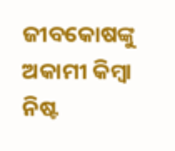ଜୀବକୋଷଙ୍କୁ ଅକାମୀ କିମ୍ବା ନିଷ୍ଟ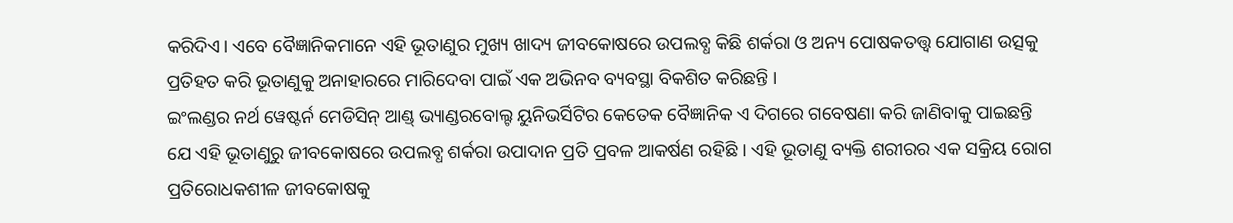କରିଦିଏ। ଏବେ ବୈଜ୍ଞାନିକମାନେ ଏହି ଭୂତାଣୁର ମୁଖ୍ୟ ଖାଦ୍ୟ ଜୀବକୋଷରେ ଉପଲବ୍ଧ କିଛି ଶର୍କରା ଓ ଅନ୍ୟ ପୋଷକତତ୍ତ୍ଵ ଯୋଗାଣ ଉତ୍ସକୁ ପ୍ରତିହତ କରି ଭୂତାଣୁକୁ ଅନାହାରରେ ମାରିଦେବା ପାଇଁ ଏକ ଅଭିନବ ବ୍ୟବସ୍ଥା ବିକଶିତ କରିଛନ୍ତି ।
ଇଂଲଣ୍ଡର ନର୍ଥ ୱେଷ୍ଟର୍ନ ମେଡିସିନ୍ ଆଣ୍ଡ୍ ଭ୍ୟାଣ୍ଡରବୋଲ୍ଟ ୟୁନିଭର୍ସିଟିର କେତେକ ବୈଜ୍ଞାନିକ ଏ ଦିଗରେ ଗବେଷଣା କରି ଜାଣିବାକୁ ପାଇଛନ୍ତି ଯେ ଏହି ଭୂତାଣୁରୁ ଜୀବକୋଷରେ ଉପଲବ୍ଧ ଶର୍କରା ଉପାଦାନ ପ୍ରତି ପ୍ରବଳ ଆକର୍ଷଣ ରହିଛି । ଏହି ଭୂତାଣୁ ବ୍ୟକ୍ତି ଶରୀରର ଏକ ସକ୍ରିୟ ରୋଗ ପ୍ରତିରୋଧକଶୀଳ ଜୀବକୋଷକୁ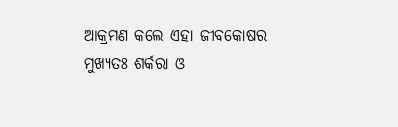ଆକ୍ରମଣ କଲେ ଏହା ଜୀବକୋଷର ମୁଖ୍ୟତଃ ଶର୍କରା ଓ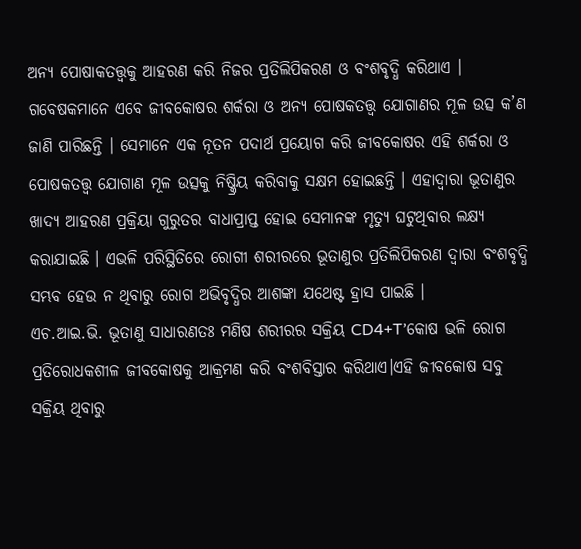ଅନ୍ୟ ପୋଷାକତତ୍ତ୍ଵକୁ ଆହରଣ କରି ନିଜର ପ୍ରତିଲିପିକରଣ ଓ ବଂଶବୃଦ୍ଧି କରିଥାଏ । ଗବେଷକମାନେ ଏବେ ଜୀବକୋଷର ଶର୍କରା ଓ ଅନ୍ୟ ପୋଷକତତ୍ତ୍ଵ ଯୋଗାଣର ମୂଳ ଉତ୍ସ କ’ଣ ଜାଣି ପାରିଛନ୍ତି । ସେମାନେ ଏକ ନୂତନ ପଦାର୍ଥ ପ୍ରୟୋଗ କରି ଜୀବକୋଷର ଏହି ଶର୍କରା ଓ ପୋଷକତତ୍ତ୍ଵ ଯୋଗାଣ ମୂଳ ଉତ୍ସକୁ ନିଷ୍କ୍ରିୟ କରିବାକୁ ସକ୍ଷମ ହୋଇଛନ୍ତି । ଏହାଦ୍ୱାରା ଭୂତାଣୁର ଖାଦ୍ୟ ଆହରଣ ପ୍ରକ୍ରିୟା ଗୁରୁତର ବାଧାପ୍ରାପ୍ତ ହୋଇ ସେମାନଙ୍କ ମୃତ୍ୟୁ ଘଟୁଥିବାର ଲକ୍ଷ୍ୟ କରାଯାଇଛି । ଏଭଳି ପରିସ୍ଥିତିରେ ରୋଗୀ ଶରୀରରେ ଭୂତାଣୁର ପ୍ରତିଲିପିକରଣ ଦ୍ଵାରା ବଂଶବୃଦ୍ଧି ସମ୍ଭବ ହେଉ ନ ଥିବାରୁ ରୋଗ ଅଭିବୃଦ୍ଧିର ଆଶଙ୍କା ଯଥେଷ୍ଟ ହ୍ରାସ ପାଇଛି ।
ଏଚ.ଆଇ.ଭି. ଭୂତାଣୁ ସାଧାରଣତଃ ମଣିଷ ଶରୀରର ସକ୍ରିୟ CD4+T’କୋଷ ଭଳି ରୋଗ ପ୍ରତିରୋଧକଶୀଳ ଜୀବକୋଷକୁ ଆକ୍ରମଣ କରି ବଂଶବିସ୍ତାର କରିଥାଏ।ଏହି ଜୀବକୋଷ ସବୁ ସକ୍ରିୟ ଥିବାରୁ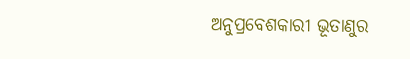ଅନୁପ୍ରବେଶକାରୀ ଭୂତାଣୁର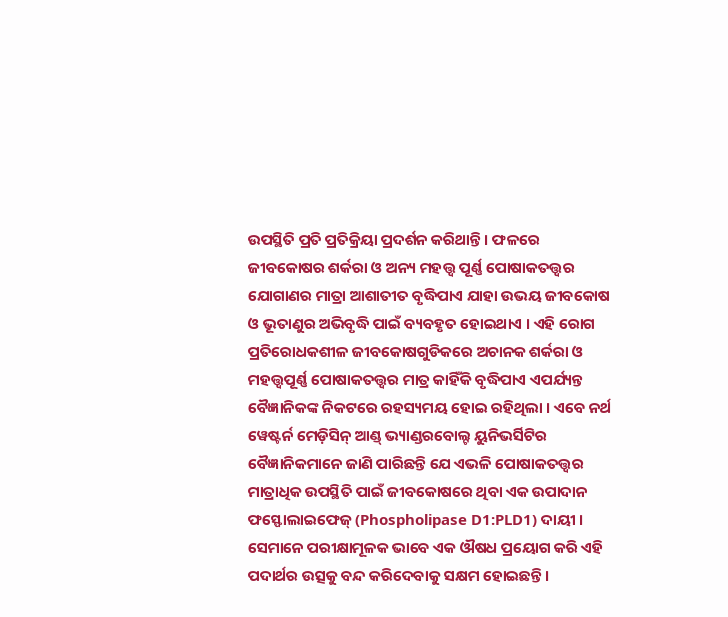ଉପସ୍ଥିତି ପ୍ରତି ପ୍ରତିକ୍ରିୟା ପ୍ରଦର୍ଶନ କରିଥାନ୍ତି । ଫଳରେ ଜୀବକୋଷର ଶର୍କରା ଓ ଅନ୍ୟ ମହତ୍ତ୍ଵ ପୂର୍ଣ୍ଣ ପୋଷାକତତ୍ତ୍ଵର ଯୋଗାଣର ମାତ୍ରା ଆଶାତୀତ ବୃଦ୍ଧିପାଏ ଯାହା ଉଭୟ ଜୀବକୋଷ ଓ ଭୂତାଣୁର ଅଭିବୃଦ୍ଧି ପାଇଁ ବ୍ୟବହୃତ ହୋଇଥାଏ । ଏହି ରୋଗ ପ୍ରତିରୋଧକଶୀଳ ଜୀବକୋଷଗୁଡିକରେ ଅଚାନକ ଶର୍କରା ଓ ମହତ୍ତ୍ଵପୂର୍ଣ୍ଣ ପୋଷାକତତ୍ତ୍ଵର ମାତ୍ର କାହିଁକି ବୃଦ୍ଧିପାଏ ଏପର୍ଯ୍ୟନ୍ତ ବୈଜ୍ଞାନିକଙ୍କ ନିକଟରେ ରହସ୍ୟମୟ ହୋଇ ରହିଥିଲା । ଏବେ ନର୍ଥ ୱେଷ୍ଟର୍ନ ମେଡ଼ିସିନ୍ ଆଣ୍ଡ୍ ଭ୍ୟାଣ୍ଡରବୋଲ୍ଟ ୟୁନିଭର୍ସିଟିର ବୈଜ୍ଞାନିକମାନେ ଜାଣି ପାରିଛନ୍ତି ଯେ ଏଭଳି ପୋଷାକତତ୍ତ୍ଵର ମାତ୍ରାଧିକ ଉପସ୍ଥିତି ପାଇଁ ଜୀବକୋଷରେ ଥିବା ଏକ ଉପାଦାନ ଫସ୍ଫୋଲାଇଫେଜ୍ (Phospholipase D1:PLD1) ଦାୟୀ । ସେମାନେ ପରୀକ୍ଷାମୂଳକ ଭାବେ ଏକ ଔଷଧ ପ୍ରୟୋଗ କରି ଏହି ପଦାର୍ଥର ଉତ୍ସକୁ ବନ୍ଦ କରିଦେବାକୁ ସକ୍ଷମ ହୋଇଛନ୍ତି ।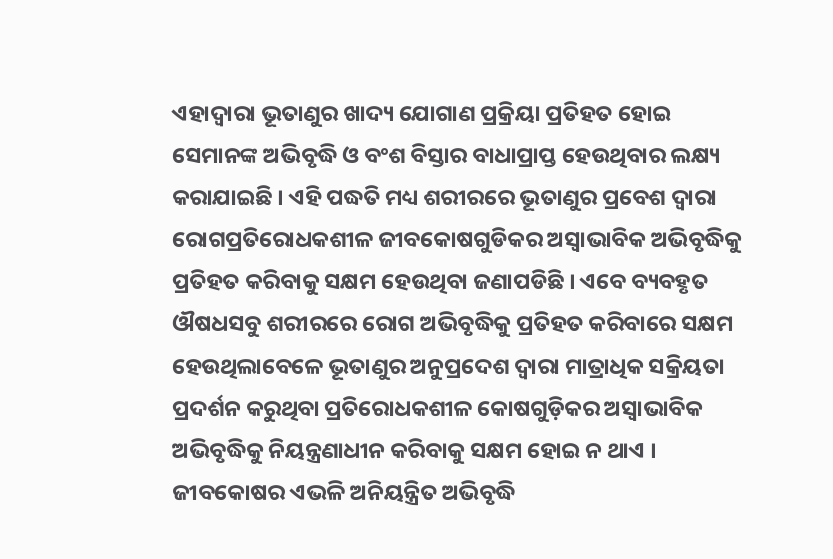ଏହାଦ୍ୱାରା ଭୂତାଣୁର ଖାଦ୍ୟ ଯୋଗାଣ ପ୍ରକ୍ରିୟା ପ୍ରତିହତ ହୋଇ ସେମାନଙ୍କ ଅଭିବୃଦ୍ଧି ଓ ବଂଶ ବିସ୍ତାର ବାଧାପ୍ରାପ୍ତ ହେଉଥିବାର ଲକ୍ଷ୍ୟ କରାଯାଇଛି । ଏହି ପଦ୍ଧତି ମଧ୍ୟ ଶରୀରରେ ଭୂତାଣୁର ପ୍ରବେଶ ଦ୍ଵାରା ରୋଗପ୍ରତିରୋଧକଶୀଳ ଜୀବକୋଷଗୁଡିକର ଅସ୍ଵାଭାବିକ ଅଭିବୃଦ୍ଧିକୁ ପ୍ରତିହତ କରିବାକୁ ସକ୍ଷମ ହେଉଥିବା ଜଣାପଡିଛି । ଏବେ ବ୍ୟବହୃତ ଔଷଧସବୁ ଶରୀରରେ ରୋଗ ଅଭିବୃଦ୍ଧିକୁ ପ୍ରତିହତ କରିବାରେ ସକ୍ଷମ ହେଉଥିଲାବେଳେ ଭୂତାଣୁର ଅନୁପ୍ରଦେଶ ଦ୍ଵାରା ମାତ୍ରାଧିକ ସକ୍ରିୟତା ପ୍ରଦର୍ଶନ କରୁଥିବା ପ୍ରତିରୋଧକଶୀଳ କୋଷଗୁଡ଼ିକର ଅସ୍ଵାଭାବିକ ଅଭିବୃଦ୍ଧିକୁ ନିୟନ୍ତ୍ରଣାଧୀନ କରିବାକୁ ସକ୍ଷମ ହୋଇ ନ ଥାଏ । ଜୀବକୋଷର ଏଭଳି ଅନିୟନ୍ତ୍ରିତ ଅଭିବୃଦ୍ଧି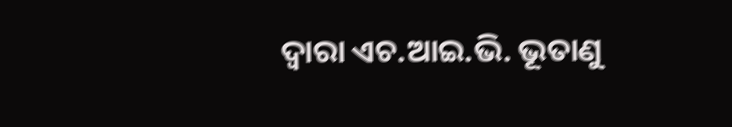ଦ୍ଵାରା ଏଚ.ଆଇ.ଭି. ଭୂତାଣୁ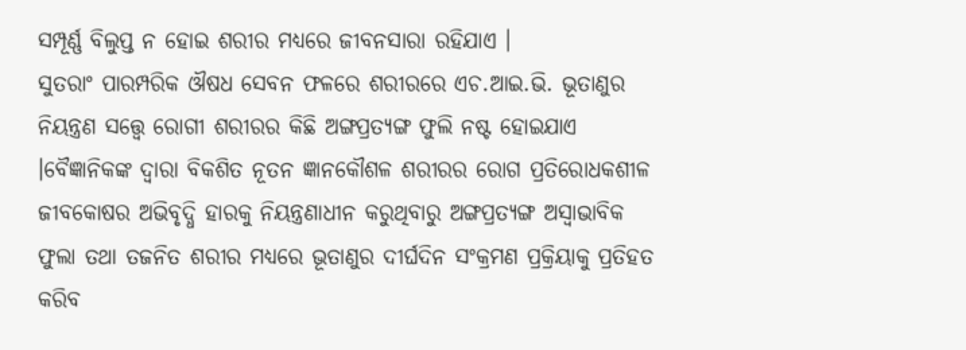ସମ୍ପୂର୍ଣ୍ଣ ବିଲୁପ୍ତ ନ ହୋଇ ଶରୀର ମଧ୍ୟରେ ଜୀବନସାରା ରହିଯାଏ ।
ସୁତରାଂ ପାରମ୍ପରିକ ଔଷଧ ସେବନ ଫଳରେ ଶରୀରରେ ଏଚ.ଆଇ.ଭି. ଭୂତାଣୁର ନିୟନ୍ତ୍ରଣ ସତ୍ତ୍ୱେ ରୋଗୀ ଶରୀରର କିଛି ଅଙ୍ଗପ୍ରତ୍ୟଙ୍ଗ ଫୁଲି ନଷ୍ଟ ହୋଇଯାଏ ।ବୈଜ୍ଞାନିକଙ୍କ ଦ୍ଵାରା ବିକଶିତ ନୂତନ ଜ୍ଞାନକୌଶଳ ଶରୀରର ରୋଗ ପ୍ରତିରୋଧକଶୀଳ ଜୀବକୋଷର ଅଭିବୃଦ୍ଧି ହାରକୁ ନିୟନ୍ତ୍ରଣାଧୀନ କରୁଥିବାରୁ ଅଙ୍ଗପ୍ରତ୍ୟଙ୍ଗ ଅସ୍ଵାଭାବିକ ଫୁଲା ତଥା ତଜନିତ ଶରୀର ମଧ୍ୟରେ ଭୂତାଣୁର ଦୀର୍ଘଦିନ ସଂକ୍ରମଣ ପ୍ରକ୍ରିୟାକୁ ପ୍ରତିହତ କରିବ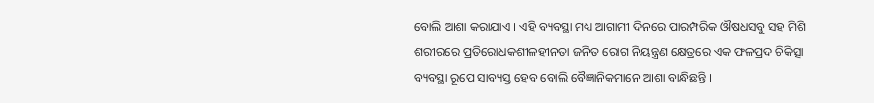ବୋଲି ଆଶା କରାଯାଏ । ଏହି ବ୍ୟବସ୍ଥା ମଧ୍ୟ ଆଗାମୀ ଦିନରେ ପାରମ୍ପରିକ ଔଷଧସବୁ ସହ ମିଶି ଶରୀରରେ ପ୍ରତିରୋଧକଶୀଳହୀନତା ଜନିତ ରୋଗ ନିୟନ୍ତ୍ରଣ କ୍ଷେତ୍ରରେ ଏକ ଫଳପ୍ରଦ ଚିକିତ୍ସା ବ୍ୟବସ୍ଥା ରୂପେ ସାବ୍ୟସ୍ତ ହେବ ବୋଲି ବୈଜ୍ଞାନିକମାନେ ଆଶା ବାନ୍ଧିଛନ୍ତି ।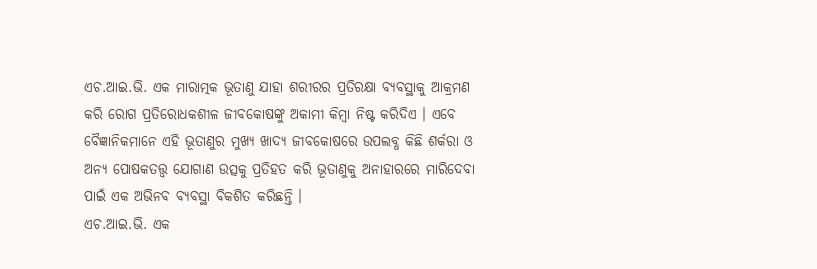ଏଚ.ଆଇ.ଭି. ଏକ ମାରାତ୍ମକ ଭୂତାଣୁ ଯାହା ଶରୀରର ପ୍ରତିରକ୍ଷା ବ୍ୟବସ୍ଥାକୁ ଆକ୍ରମଣ କରି ରୋଗ ପ୍ରତିରୋଧକଶୀଳ ଜୀବକୋଷଙ୍କୁ ଅକାମୀ କିମ୍ବା ନିଷ୍ଟ କରିଦିଏ । ଏବେ ବୈଜ୍ଞାନିକମାନେ ଏହି ଭୂତାଣୁର ମୁଖ୍ୟ ଖାଦ୍ୟ ଜୀବକୋଷରେ ଉପଲବ୍ଧ କିଛି ଶର୍କରା ଓ ଅନ୍ୟ ପୋଷକତତ୍ତ୍ଵ ଯୋଗାଣ ଉତ୍ସକୁ ପ୍ରତିହତ କରି ଭୂତାଣୁକୁ ଅନାହାରରେ ମାରିଦେବା ପାଇଁ ଏକ ଅଭିନବ ବ୍ୟବସ୍ଥା ବିକଶିତ କରିଛନ୍ତି ।
ଏଚ.ଆଇ.ଭି. ଏକ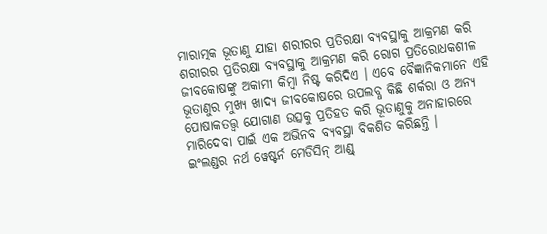ମାରାତ୍ମକ ଭୂତାଣୁ ଯାହା ଶରୀରର ପ୍ରତିରକ୍ଷା ବ୍ୟବସ୍ଥାକୁ ଆକ୍ରମଣ କରି ଶରୀରର ପ୍ରତିରକ୍ଷା ବ୍ୟବସ୍ଥାକୁ ଆକ୍ରମଣ କରି ରୋଗ ପ୍ରତିରୋଧକଶୀଳ ଜୀବକୋଷଙ୍କୁ ଅକାମୀ କିମ୍ବା ନିଷ୍ଟ କରିଦିଏ । ଏବେ ବୈଜ୍ଞାନିକମାନେ ଏହି ଭୂତାଣୁର ମୁଖ୍ୟ ଖାଦ୍ୟ ଜୀବକୋଷରେ ଉପଲବ୍ଧ କିଛି ଶର୍କରା ଓ ଅନ୍ୟ ପୋଷାକତତ୍ତ୍ଵ ଯୋଗାଣ ଉତ୍ସକୁ ପ୍ରତିହତ କରି ଭୂତାଣୁକୁ ଅନାହାରରେ ମାରିଦେବା ପାଇଁ ଏକ ଅଭିନବ ବ୍ୟବସ୍ଥା ବିକଶିତ କରିଛନ୍ତି ।
ଇଂଲଣ୍ଡର ନର୍ଥ ୱେଷ୍ଟର୍ନ ମେଡିସିନ୍ ଆଣ୍ଡ୍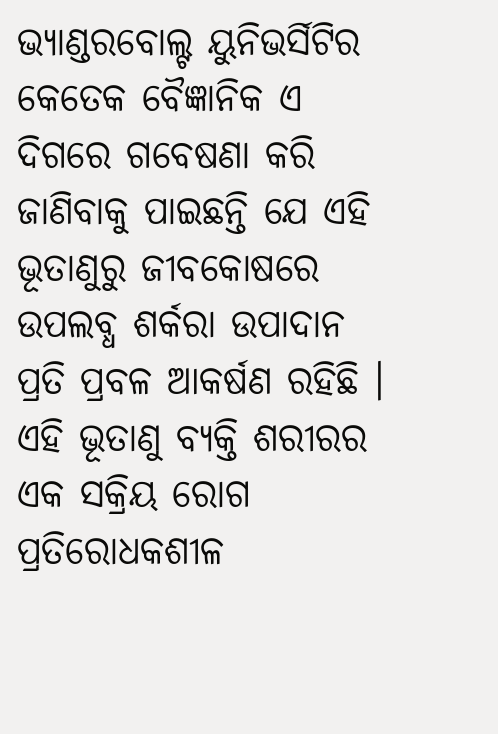ଭ୍ୟାଣ୍ଡରବୋଲ୍ଟ ୟୁନିଭର୍ସିଟିର କେତେକ ବୈଜ୍ଞାନିକ ଏ ଦିଗରେ ଗବେଷଣା କରି ଜାଣିବାକୁ ପାଇଛନ୍ତି ଯେ ଏହି ଭୂତାଣୁରୁ ଜୀବକୋଷରେ ଉପଲବ୍ଧ ଶର୍କରା ଉପାଦାନ ପ୍ରତି ପ୍ରବଳ ଆକର୍ଷଣ ରହିଛି । ଏହି ଭୂତାଣୁ ବ୍ୟକ୍ତି ଶରୀରର ଏକ ସକ୍ରିୟ ରୋଗ ପ୍ରତିରୋଧକଶୀଳ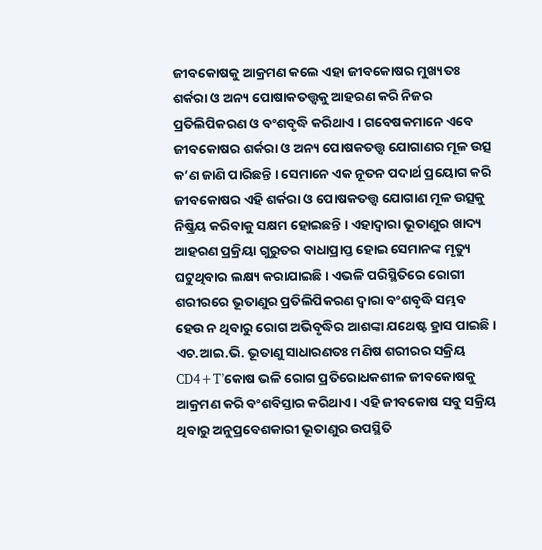ଜୀବକୋଷକୁ ଆକ୍ରମଣ କଲେ ଏହା ଜୀବକୋଷର ମୁଖ୍ୟତଃ ଶର୍କରା ଓ ଅନ୍ୟ ପୋଷାକତତ୍ତ୍ଵକୁ ଆହରଣ କରି ନିଜର ପ୍ରତିଲିପିକରଣ ଓ ବଂଶବୃଦ୍ଧି କରିଥାଏ । ଗବେଷକମାନେ ଏବେ ଜୀବକୋଷର ଶର୍କରା ଓ ଅନ୍ୟ ପୋଷକତତ୍ତ୍ଵ ଯୋଗାଣର ମୂଳ ଉତ୍ସ କ’ଣ ଜାଣି ପାରିଛନ୍ତି । ସେମାନେ ଏକ ନୂତନ ପଦାର୍ଥ ପ୍ରୟୋଗ କରି ଜୀବକୋଷର ଏହି ଶର୍କରା ଓ ପୋଷକତତ୍ତ୍ଵ ଯୋଗାଣ ମୂଳ ଉତ୍ସକୁ ନିଷ୍କ୍ରିୟ କରିବାକୁ ସକ୍ଷମ ହୋଇଛନ୍ତି । ଏହାଦ୍ୱାରା ଭୂତାଣୁର ଖାଦ୍ୟ ଆହରଣ ପ୍ରକ୍ରିୟା ଗୁରୁତର ବାଧାପ୍ରାପ୍ତ ହୋଇ ସେମାନଙ୍କ ମୃତ୍ୟୁ ଘଟୁଥିବାର ଲକ୍ଷ୍ୟ କରାଯାଇଛି । ଏଭଳି ପରିସ୍ଥିତିରେ ରୋଗୀ ଶରୀରରେ ଭୂତାଣୁର ପ୍ରତିଲିପିକରଣ ଦ୍ଵାରା ବଂଶବୃଦ୍ଧି ସମ୍ଭବ ହେଉ ନ ଥିବାରୁ ରୋଗ ଅଭିବୃଦ୍ଧିର ଆଶଙ୍କା ଯଥେଷ୍ଟ ହ୍ରାସ ପାଇଛି ।
ଏଚ.ଆଇ.ଭି. ଭୂତାଣୁ ସାଧାରଣତଃ ମଣିଷ ଶରୀରର ସକ୍ରିୟ CD4+T’କୋଷ ଭଳି ରୋଗ ପ୍ରତିରୋଧକଶୀଳ ଜୀବକୋଷକୁ ଆକ୍ରମଣ କରି ବଂଶବିସ୍ତାର କରିଥାଏ । ଏହି ଜୀବକୋଷ ସବୁ ସକ୍ରିୟ ଥିବାରୁ ଅନୁପ୍ରବେଶକାରୀ ଭୂତାଣୁର ଉପସ୍ଥିତି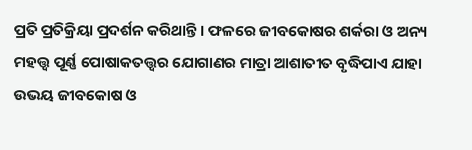ପ୍ରତି ପ୍ରତିକ୍ରିୟା ପ୍ରଦର୍ଶନ କରିଥାନ୍ତି । ଫଳରେ ଜୀବକୋଷର ଶର୍କରା ଓ ଅନ୍ୟ ମହତ୍ତ୍ଵ ପୂର୍ଣ୍ଣ ପୋଷାକତତ୍ତ୍ଵର ଯୋଗାଣର ମାତ୍ରା ଆଶାତୀତ ବୃଦ୍ଧିପାଏ ଯାହା ଉଭୟ ଜୀବକୋଷ ଓ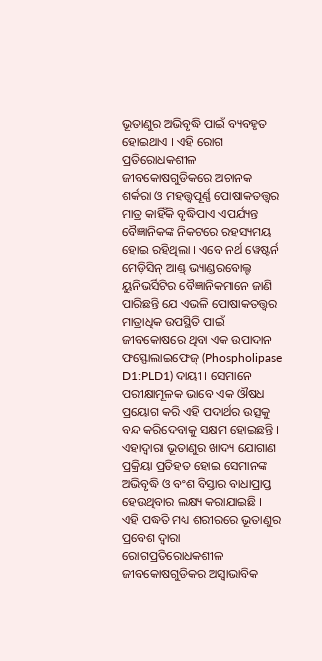ଭୂତାଣୁର ଅଭିବୃଦ୍ଧି ପାଇଁ ବ୍ୟବହୃତ ହୋଇଥାଏ । ଏହି ରୋଗ ପ୍ରତିରୋଧକଶୀଳ ଜୀବକୋଷଗୁଡିକରେ ଅଚାନକ ଶର୍କରା ଓ ମହତ୍ତ୍ଵପୂର୍ଣ୍ଣ ପୋଷାକତତ୍ତ୍ଵର ମାତ୍ର କାହିଁକି ବୃଦ୍ଧିପାଏ ଏପର୍ଯ୍ୟନ୍ତ ବୈଜ୍ଞାନିକଙ୍କ ନିକଟରେ ରହସ୍ୟମୟ ହୋଇ ରହିଥିଲା । ଏବେ ନର୍ଥ ୱେଷ୍ଟର୍ନ ମେଡ଼ିସିନ୍ ଆଣ୍ଡ୍ ଭ୍ୟାଣ୍ଡରବୋଲ୍ଟ ୟୁନିଭର୍ସିଟିର ବୈଜ୍ଞାନିକମାନେ ଜାଣି ପାରିଛନ୍ତି ଯେ ଏଭଳି ପୋଷାକତତ୍ତ୍ଵର ମାତ୍ରାଧିକ ଉପସ୍ଥିତି ପାଇଁ ଜୀବକୋଷରେ ଥିବା ଏକ ଉପାଦାନ ଫସ୍ଫୋଲାଇଫେଜ୍ (Phospholipase D1:PLD1) ଦାୟୀ । ସେମାନେ ପରୀକ୍ଷାମୂଳକ ଭାବେ ଏକ ଔଷଧ ପ୍ରୟୋଗ କରି ଏହି ପଦାର୍ଥର ଉତ୍ସକୁ ବନ୍ଦ କରିଦେବାକୁ ସକ୍ଷମ ହୋଇଛନ୍ତି । ଏହାଦ୍ୱାରା ଭୂତାଣୁର ଖାଦ୍ୟ ଯୋଗାଣ ପ୍ରକ୍ରିୟା ପ୍ରତିହତ ହୋଇ ସେମାନଙ୍କ ଅଭିବୃଦ୍ଧି ଓ ବଂଶ ବିସ୍ତାର ବାଧାପ୍ରାପ୍ତ ହେଉଥିବାର ଲକ୍ଷ୍ୟ କରାଯାଇଛି ।
ଏହି ପଦ୍ଧତି ମଧ୍ୟ ଶରୀରରେ ଭୂତାଣୁର ପ୍ରବେଶ ଦ୍ଵାରା ରୋଗପ୍ରତିରୋଧକଶୀଳ ଜୀବକୋଷଗୁଡିକର ଅସ୍ଵାଭାବିକ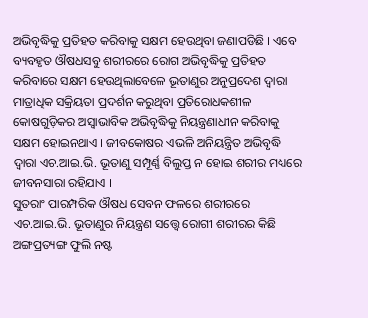ଅଭିବୃଦ୍ଧିକୁ ପ୍ରତିହତ କରିବାକୁ ସକ୍ଷମ ହେଉଥିବା ଜଣାପଡିଛି । ଏବେ ବ୍ୟବହୃତ ଔଷଧସବୁ ଶରୀରରେ ରୋଗ ଅଭିବୃଦ୍ଧିକୁ ପ୍ରତିହତ କରିବାରେ ସକ୍ଷମ ହେଉଥିଲାବେଳେ ଭୂତାଣୁର ଅନୁପ୍ରଦେଶ ଦ୍ଵାରା ମାତ୍ରାଧିକ ସକ୍ରିୟତା ପ୍ରଦର୍ଶନ କରୁଥିବା ପ୍ରତିରୋଧକଶୀଳ କୋଷଗୁଡ଼ିକର ଅସ୍ଵାଭାବିକ ଅଭିବୃଦ୍ଧିକୁ ନିୟନ୍ତ୍ରଣାଧୀନ କରିବାକୁ ସକ୍ଷମ ହୋଇନଥାଏ । ଜୀବକୋଷର ଏଭଳି ଅନିୟନ୍ତ୍ରିତ ଅଭିବୃଦ୍ଧି ଦ୍ଵାରା ଏଚ.ଆଇ.ଭି. ଭୂତାଣୁ ସମ୍ପୂର୍ଣ୍ଣ ବିଲୁପ୍ତ ନ ହୋଇ ଶରୀର ମଧ୍ୟରେ ଜୀବନସାରା ରହିଯାଏ ।
ସୁତରାଂ ପାରମ୍ପରିକ ଔଷଧ ସେବନ ଫଳରେ ଶରୀରରେ ଏଚ.ଆଇ.ଭି. ଭୂତାଣୁର ନିୟନ୍ତ୍ରଣ ସତ୍ତ୍ୱେ ରୋଗୀ ଶରୀରର କିଛି ଅଙ୍ଗପ୍ରତ୍ୟଙ୍ଗ ଫୁଲି ନଷ୍ଟ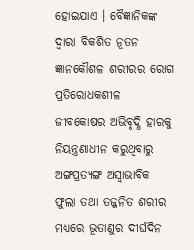ହୋଇଯାଏ । ବୈଜ୍ଞାନିକଙ୍କ ଦ୍ଵାରା ବିକଶିତ ନୂତନ ଜ୍ଞାନକୌଶଳ ଶରୀରର ରୋଗ ପ୍ରତିରୋଧକଶୀଳ ଜୀବକୋଷର ଅଭିବୃଦ୍ଧି ହାରକୁ ନିୟନ୍ତ୍ରଣାଧୀନ କରୁଥିବାରୁ ଅଙ୍ଗପ୍ରତ୍ୟଙ୍ଗ ଅସ୍ଵାଭାବିକ ଫୁଲା ତଥା ତଜ୍ଜନିତ ଶରୀର ମଧ୍ୟରେ ଭୂତାଣୁର ଦୀର୍ଘଦିନ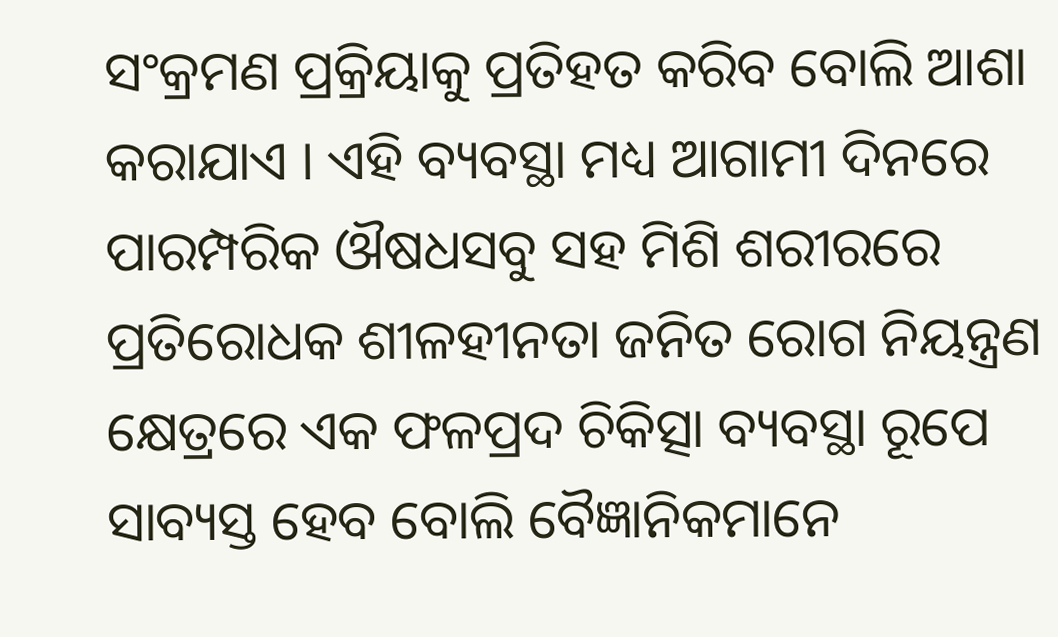ସଂକ୍ରମଣ ପ୍ରକ୍ରିୟାକୁ ପ୍ରତିହତ କରିବ ବୋଲି ଆଶା କରାଯାଏ । ଏହି ବ୍ୟବସ୍ଥା ମଧ୍ୟ ଆଗାମୀ ଦିନରେ ପାରମ୍ପରିକ ଔଷଧସବୁ ସହ ମିଶି ଶରୀରରେ ପ୍ରତିରୋଧକ ଶୀଳହୀନତା ଜନିତ ରୋଗ ନିୟନ୍ତ୍ରଣ କ୍ଷେତ୍ରରେ ଏକ ଫଳପ୍ରଦ ଚିକିତ୍ସା ବ୍ୟବସ୍ଥା ରୂପେ ସାବ୍ୟସ୍ତ ହେବ ବୋଲି ବୈଜ୍ଞାନିକମାନେ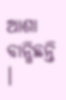ଆଶା ବାନ୍ଧିଛନ୍ତି ।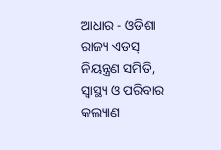ଆଧାର - ଓଡିଶା ରାଜ୍ୟ ଏଡସ୍ ନିୟନ୍ତ୍ରଣ ସମିତି, ସ୍ୱାସ୍ଥ୍ୟ ଓ ପରିବାର କଲ୍ୟାଣ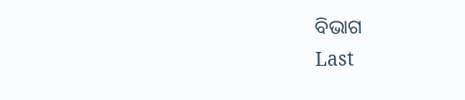ବିଭାଗ
Last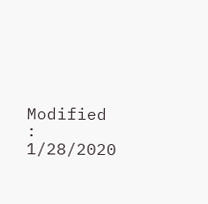Modified : 1/28/2020